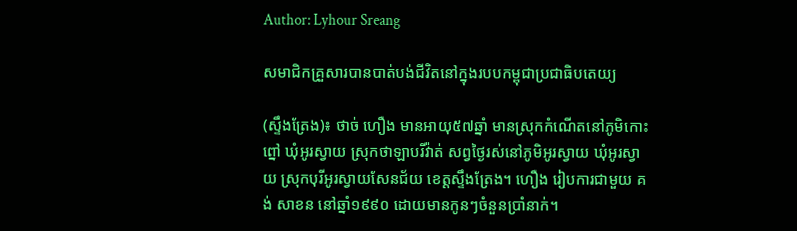Author: Lyhour Sreang

សមាជិកគ្រួសារបានបាត់បង់ជីវិតនៅក្នុងរបបកម្ពុជាប្រជាធិបតេយ្យ

(ស្ទឹងត្រែង)៖ ថាច់ ហឿង មានអាយុ៥៧ឆ្នាំ មានស្រុកកំណើតនៅភូមិកោះព្នៅ ឃុំអូរស្វាយ ស្រុកថាឡាបរីវ៉ាត់ សព្វថ្ងៃរស់នៅភូមិអូរស្វាយ ឃុំអូរស្វាយ ស្រុកបុរីអូរស្វាយសែនជ័យ ខេត្តស្ទឹងត្រែង។ ហឿង រៀបការជាមួយ គង់ សាខន នៅឆ្នាំ១៩៩០ ដោយមានកូនៗចំនួនប្រាំនាក់។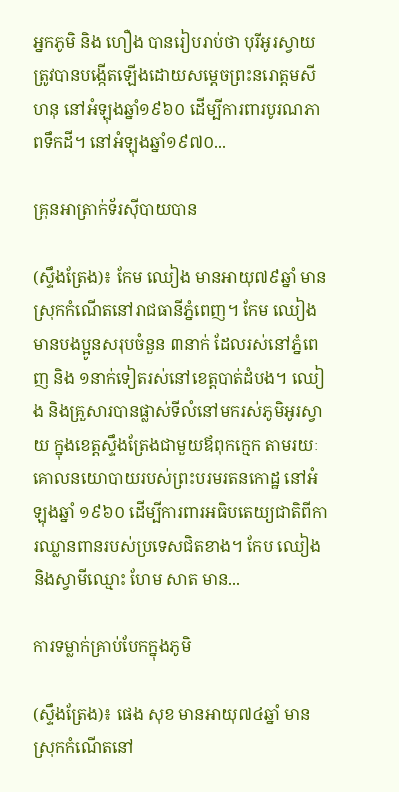អ្នកភូមិ និង ហឿង បានរៀបរាប់ថា បុរីអូរស្វាយត្រូវបានបង្កើតឡើងដោយសម្ដេចព្រះនរោត្តមសីហនុ នៅអំឡុងឆ្នាំ១៩៦០ ដើម្បីការពារបូរណភាពទឹកដី។ នៅអំឡុងឆ្នាំ១៩៧០...

គ្រុនអាត្រាក់ទ័រស៊ីបាយបាន

(ស្ទឹងត្រែង)៖ កែម ឈៀង មានអាយុ៧៩ឆ្នាំ មានស្រុកកំណើតនៅរាជធានីភ្នំពេញ។ កែម ឈៀង មានបងប្អូនសរុបចំនួន ៣នាក់ ដែលរស់នៅភ្នំពេញ និង ១នាក់ទៀតរស់នៅខេត្តបាត់ដំបង។ ឈៀង និងគ្រួសារបានផ្លាស់ទីលំនៅមករស់ភូមិអូរស្វាយ ក្នុងខេត្តស្ទឹងត្រែងជាមួយឪពុកក្មេក តាមរយៈគោលនយោបាយរបស់ព្រះបរមរតនកោដ្ឋ នៅអំឡុងឆ្នាំ ១៩៦០ ដើម្បីការពារអធិបតេយ្យជាតិពីការឈ្លានពានរបស់ប្រទេសជិតខាង។ កែប ឈៀង និងស្វាមីឈ្មោះ ហែម សាត មាន...

ការទម្លាក់គ្រាប់បែកក្នុងភូមិ

(ស្ទឹងត្រែង)៖ ផេង សុខ មានអាយុ៧៤ឆ្នាំ មានស្រុកកំណើតនៅ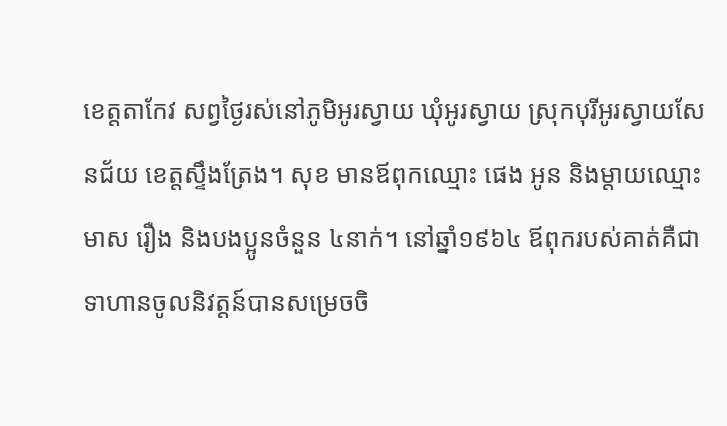ខេត្តតាកែវ សព្វថ្ងៃរស់នៅភូមិអូរស្វាយ ឃុំអូរស្វាយ ស្រុកបុរីអូរស្វាយសែនជ័យ ខេត្តស្ទឹងត្រែង។ សុខ មានឪពុកឈ្មោះ ផេង អូន និងម្តាយឈ្មោះ មាស រឿង និងបងប្អូនចំនួន ៤នាក់។ នៅឆ្នាំ១៩៦៤ ឪពុករបស់គាត់គឺជាទាហានចូលនិវត្តន៍បានសម្រេចចិ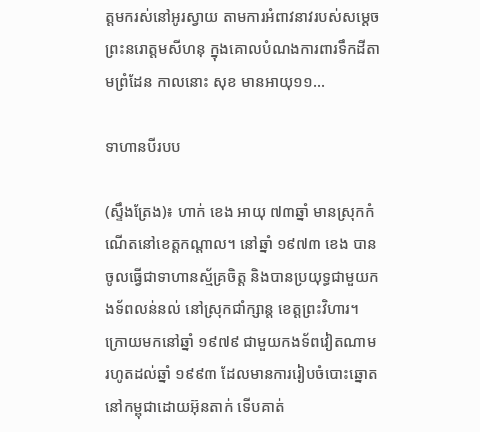ត្តមករស់នៅអូរស្វាយ តាមការអំពាវនាវរបស់សម្តេចព្រះនរោត្តមសីហនុ ក្នុងគោលបំណងការពារទឹកដីតាមព្រំដែន កាលនោះ សុខ មានអាយុ១១...

ទាហានបីរបប

(ស្ទឹងត្រែង)៖ ហាក់ ខេង អាយុ ៧៣ឆ្នាំ មានស្រុកកំណើតនៅខេត្តកណ្តាល។ នៅឆ្នាំ ១៩៧៣ ខេង បានចូលធ្វើជាទាហានស្ម័គ្រចិត្ត និងបានប្រយុទ្ធជាមួយកងទ័ពលន់នល់ នៅស្រុកជាំក្សាន្ត ខេត្តព្រះវិហារ។ ក្រោយមកនៅឆ្នាំ ១៩៧៩ ជាមួយកងទ័ពវៀតណាម រហូតដល់ឆ្នាំ ១៩៩៣ ដែលមានការរៀបចំបោះឆ្នោតនៅកម្ពុជាដោយអ៊ុនតាក់ ទើបគាត់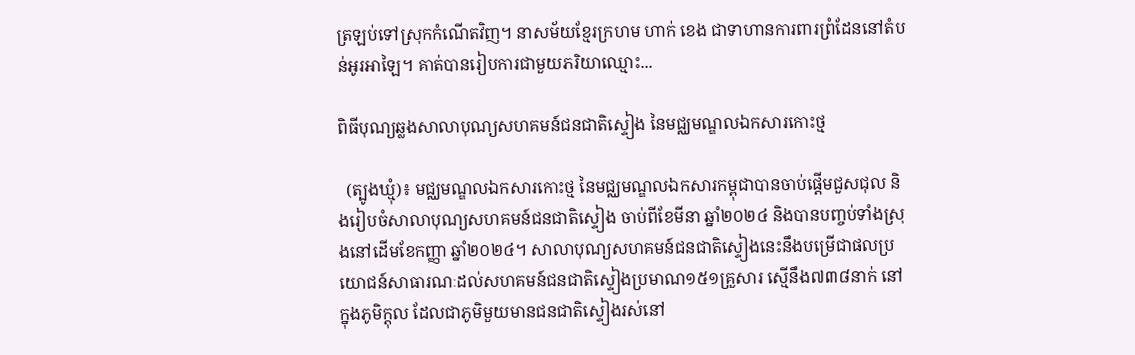ត្រឡប់ទៅស្រុកកំណើតវិញ។ នាសម័យខ្មែរក្រហម ហាក់ ខេង ជាទាហានការពារព្រំដែននៅតំបន់អូរអាឡៃ។ គាត់បានរៀបការជាមួយភរិយាឈ្មោះ...

ពិធីបុណ្យឆ្លងសាលាបុណ្យសហគមន៍ជនជាតិស្ទៀង នៃមជ្ឈមណ្ឌលឯកសារកោះថ្ម

  (ត្បូងឃ្មុំ)៖ មជ្ឈមណ្ឌលឯកសារកោះថ្ម នៃមជ្ឈមណ្ឌលឯកសារកម្ពុជាបានចាប់ផ្តើមជួសជុល និងរៀបចំសាលាបុណ្យសហគមន៍ជនជាតិស្ទៀង ចាប់ពីខែមីនា ឆ្នាំ២០២៤ និងបានបញ្ចប់ទាំងស្រុងនៅដើមខែកញ្ញា ឆ្នាំ២០២៤។ សាលាបុណ្យសហគមន៍ជនជាតិស្ទៀងនេះនឹងបម្រើជាផលប្រយោជន៍សាធារណៈដល់សហគមន៍ជនជាតិស្ទៀងប្រមាណ១៥១គ្រួសារ ស្មើនឹង៧៣៨នាក់ នៅក្នុងភូមិក្តុល ដែលជាភូមិមួយមានជនជាតិស្ទៀងរស់នៅ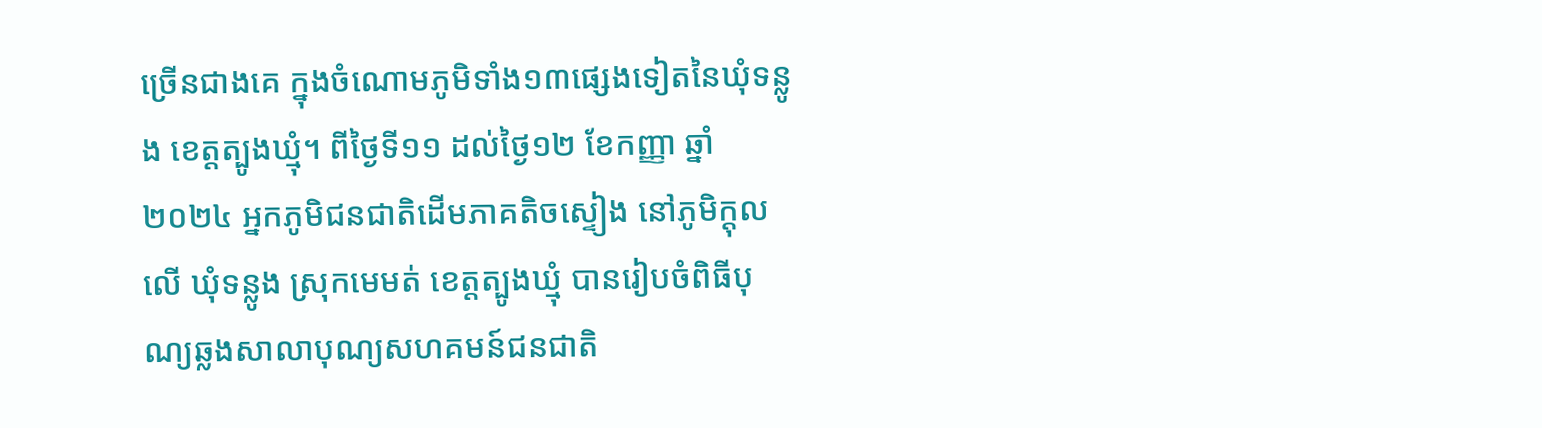ច្រើនជាងគេ ក្នុងចំណោមភូមិទាំង១៣ផ្សេងទៀតនៃឃុំទន្លូង ខេត្តត្បូងឃ្មុំ។ ពីថ្ងៃទី១១ ដល់ថ្ងៃ១២ ខែកញ្ញា ឆ្នាំ២០២៤ អ្នកភូមិជនជាតិដើមភាគតិចស្ទៀង នៅភូមិក្តុលលើ ឃុំទន្លូង ស្រុកមេមត់ ខេត្តត្បូងឃ្មុំ បានរៀបចំពិធីបុណ្យឆ្លងសាលាបុណ្យសហគមន៍ជនជាតិ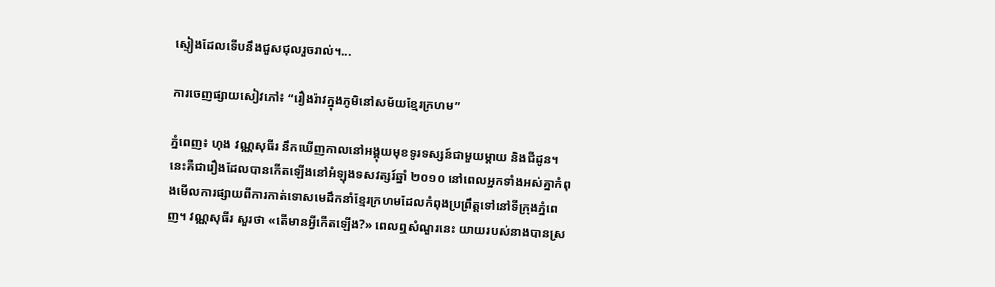ស្ទៀងដែលទើបនឹងជួសជុលរួចរាល់។...

ការចេញផ្សាយសៀវភៅ៖ “រឿងរ៉ាវក្នុងភូមិនៅសម័យខ្មែរក្រហម”

ភ្នំពេញ៖ ហុង វណ្ណសុធីរ នឹកឃើញកាលនៅអង្គុយមុខទូរទស្សន៍ជាមួយម្តាយ និងជីដូន។ នេះគឺជារឿងដែលបានកើតឡើងនៅអំឡុងទសវត្សរ៍ឆ្នាំ ២០១០ នៅពេលអ្នកទាំងអស់គ្នាកំពុងមើលការផ្សាយពីការកាត់ទោសមេដឹកនាំខ្មែរក្រហមដែលកំពុងប្រព្រឹត្តទៅនៅទីក្រុងភ្នំពេញ។ វណ្ណសុធីរ សួរថា «តើមានអ្វីកើតឡើង?» ពេលឮសំណួរនេះ យាយរបស់នាងបានស្រ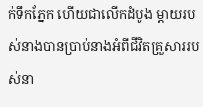ក់ទឹកភ្នែក ហើយជាលើកដំបូង ម្តាយរបស់នាងបានប្រាប់នាងអំពីជីវិតគ្រួសាររបស់នា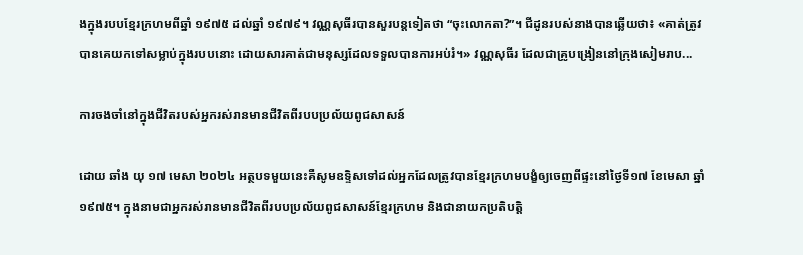ងក្នុងរបបខ្មែរក្រហមពីឆ្នាំ ១៩៧៥ ដល់ឆ្នាំ ១៩៧៩។ វណ្ណសុធីរបានសួរបន្តទៀតថា “ចុះលោកតា?”។ ជីដូនរបស់នាងបានឆ្លើយថា៖ «គាត់ត្រូវបានគេយកទៅសម្លាប់ក្នុងរបបនោះ ដោយសារគាត់ជាមនុស្សដែលទទួលបានការអប់រំ។» វណ្ណសុធីរ ដែលជាគ្រូបង្រៀននៅក្រុងសៀមរាប...

ការចងចាំនៅក្នុងជីវិតរបស់អ្នករស់រានមានជីវិតពីរបបប្រល័យពូជសាសន៍

ដោយ ឆាំង យុ ១៧ មេសា ២០២៤ អត្ថបទមួយនេះគឺសូមឧទ្ទិសទៅដល់អ្នកដែលត្រូវបានខ្មែរក្រហមបង្ខំឲ្យចេញពីផ្ទះនៅថ្ងៃទី១៧ ខែមេសា ឆ្នាំ១៩៧៥។ ក្នុងនាមជាអ្នករស់រានមានជីវិតពីរបបប្រល័យពូជសាសន៍ខ្មែរក្រហម និងជានាយកប្រតិបត្តិ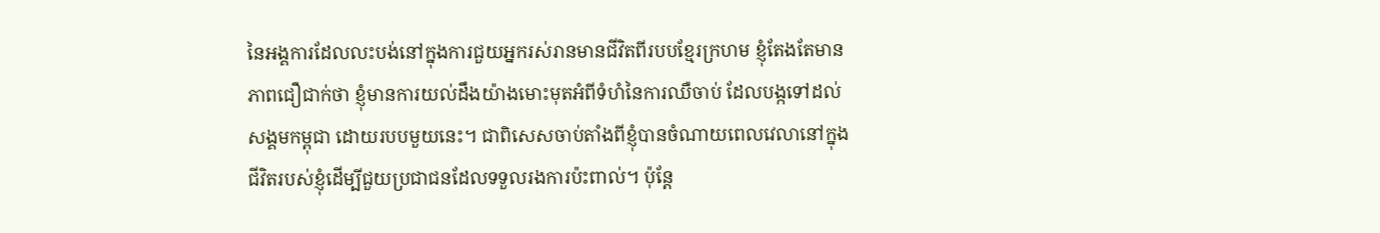នៃអង្គការដែលលះបង់នៅក្នុងការជួយអ្នករស់រានមានជីវិតពីរបបខ្មែរក្រហម ខ្ញុំតែងតែមានភាពជឿជាក់ថា ខ្ញុំមានការយល់ដឹងយ៉ាងមោះមុតអំពីទំហំនៃការឈឺចាប់ ដែលបង្កទៅដល់សង្គមកម្ពុជា ដោយរបបមួយនេះ។ ជាពិសេសចាប់តាំងពីខ្ញុំបានចំណាយពេលវេលានៅក្នុងជីវិតរបស់ខ្ញុំដើម្បីជួយប្រជាជនដែលទទួលរងការប៉ះពាល់។ ប៉ុន្ដែ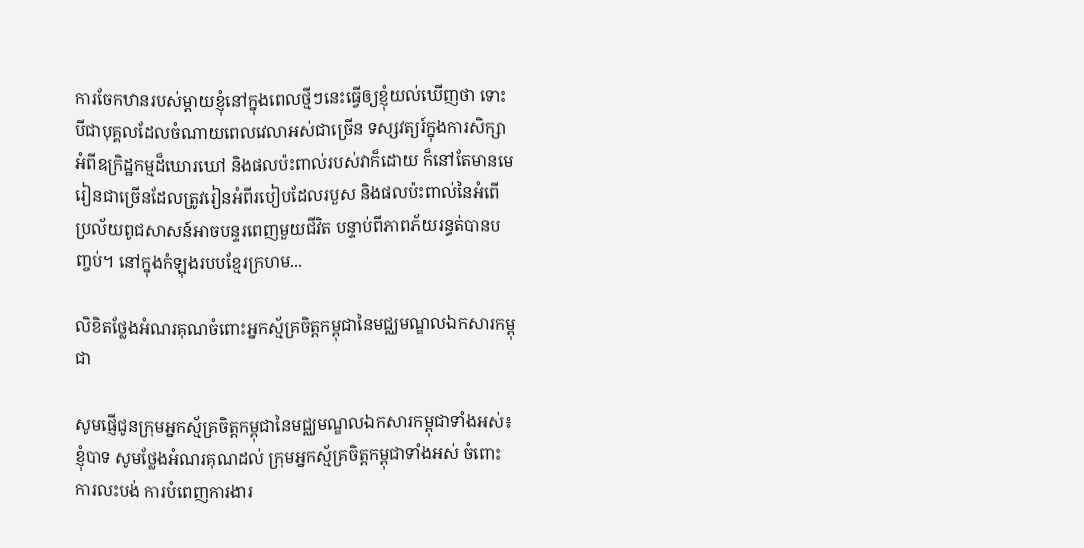ការចែកឋានរបស់ម្ដាយខ្ញុំនៅក្នុងពេលថ្មីៗនេះធ្វើឲ្យខ្ញុំយល់ឃើញថា ទោះបីជាបុគ្គលដែលចំណាយពេលវេលាអស់ជាច្រើន ទស្សវត្យរ៍ក្នុងការសិក្សាអំពីឧក្រិដ្ឋកម្មដ៏ឃោរឃៅ និងផលប៉ះពាល់របស់វាក៏ដោយ ក៏នៅតែមានមេរៀនជាច្រើនដែលត្រូវរៀនអំពីរបៀបដែលរបួស និងផលប៉ះពាល់នៃអំពើប្រល័យពូជសាសន៍អាចបន្ទរពេញមួយជីវិត បន្ទាប់ពីភាពភ័យរន្ធត់បានបញ្ចប់។ នៅក្នុងកំឡុងរបបខ្មែរក្រហម...

លិខិតថ្លែងអំណរគុណចំពោះអ្នកស្ម័គ្រចិត្តកម្ពុជានៃមជ្ឈមណ្ឌលឯកសារកម្ពុជា

សូមផ្ញើជូនក្រុមអ្នកស្ម័គ្រចិត្តកម្ពុជានៃមជ្ឈមណ្ឌលឯកសារកម្ពុជាទាំងអស់៖ ខ្ញុំបាទ សូមថ្លែងអំណរគុណដល់ ក្រុមអ្នកស្ម័គ្រចិត្តកម្ពុជាទាំងអស់ ចំពោះការលះបង់ ការបំពេញការងារ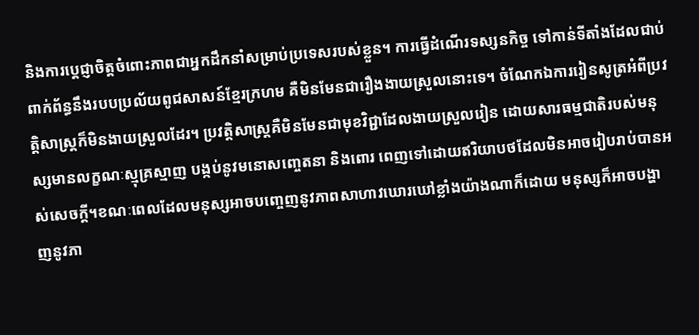និងការប្តេជ្ញាចិត្តចំពោះភាពជាអ្នកដឹកនាំសម្រាប់ប្រទេសរបស់ខ្លួន។ ការធ្វើដំណើរទស្សនកិច្ច ទៅកាន់ទីតាំងដែលជាប់ពាក់ព័ន្ធនឹងរបបប្រល័យពូជសាសន៍ខ្មែរក្រហម គឺមិនមែនជារឿងងាយស្រួលនោះទេ។ ចំណែកឯការរៀនសូត្រអំពីប្រវត្តិសាស្រ្តក៏មិនងាយស្រួលដែរ។ ប្រវត្តិសាស្ត្រគឺមិនមែនជាមុខវិជ្ជាដែលងាយស្រួលរៀន ដោយសារធម្មជាតិរបស់មនុស្សមានលក្ខណៈស្មុគ្រស្មាញ បង្កប់នូវមនោសញ្ចេតនា និងពោរ ពេញទៅដោយឥរិយាបថដែលមិនអាចរៀបរាប់បានអស់សេចក្តី។ខណៈពេលដែលមនុស្សអាចបញ្ចេញនូវភាពសាហាវឃោរឃៅខ្លាំងយ៉ាងណាក៏ដោយ មនុស្សក៏អាចបង្ហាញនូវភា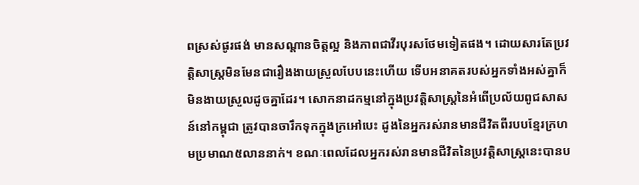ពស្រស់ផូរផង់ មានសណ្តានចិត្តល្អ និងភាពជាវីរបុរសថែមទៀតផង។ ដោយសារតែប្រវត្តិសាស្ត្រមិនមែនជារឿងងាយស្រួលបែបនេះហើយ ទើបអនាគតរបស់អ្នកទាំងអស់គ្នាក៏មិនងាយស្រួលដូចគ្នាដែរ។ សោកនាដកម្មនៅក្នុងប្រវត្តិសាស្ត្រនៃអំពើប្រល័យពូជសាសន៍នៅកម្ពុជា ត្រូវបានចារឹកទុកក្នុងក្រអៅបេះ ដូងនៃអ្នករស់រានមានជីវិតពីរបបខ្មែរក្រហមប្រមាណ៥លាននាក់។ ខណៈពេលដែលអ្នករស់រានមានជីវិតនៃប្រវត្តិសាស្ត្រនេះបានប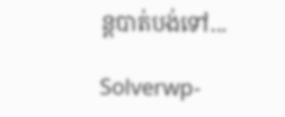ន្តបាត់បង់ទៅ...

Solverwp-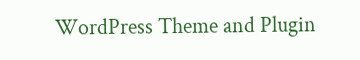WordPress Theme and Plugin